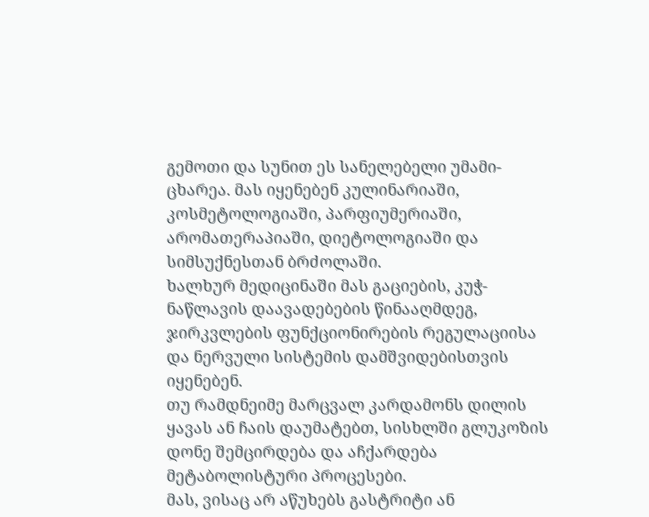გემოთი და სუნით ეს სანელებელი უმამი-ცხარეა. მას იყენებენ კულინარიაში, კოსმეტოლოგიაში, პარფიუმერიაში, არომათერაპიაში, დიეტოლოგიაში და სიმსუქნესთან ბრძოლაში.
ხალხურ მედიცინაში მას გაციების, კუჭ-ნაწლავის დაავადებების წინააღმდეგ, ჯირკვლების ფუნქციონირების რეგულაციისა და ნერვული სისტემის დამშვიდებისთვის იყენებენ.
თუ რამდნეიმე მარცვალ კარდამონს დილის ყავას ან ჩაის დაუმატებთ, სისხლში გლუკოზის დონე შემცირდება და აჩქარდება მეტაბოლისტური პროცესები.
მას, ვისაც არ აწუხებს გასტრიტი ან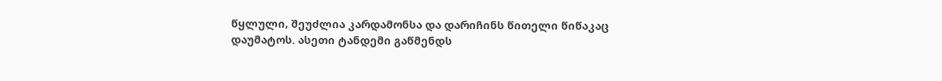წყლული, შეუძლია კარდამონსა და დარიჩინს წითელი წიწაკაც დაუმატოს. ასეთი ტანდემი გაწმენდს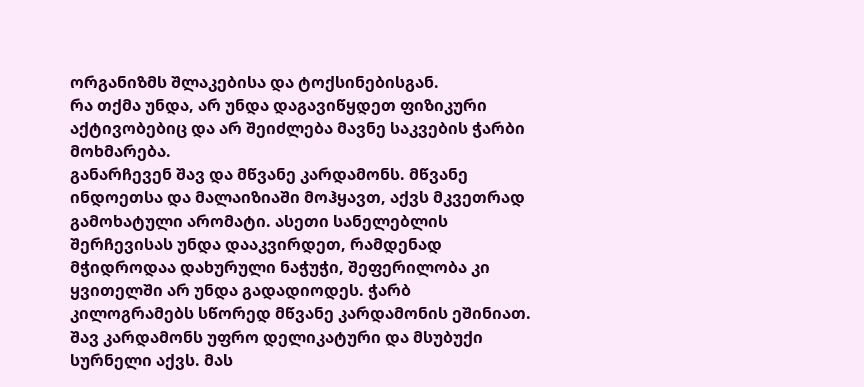ორგანიზმს შლაკებისა და ტოქსინებისგან.
რა თქმა უნდა, არ უნდა დაგავიწყდეთ ფიზიკური აქტივობებიც და არ შეიძლება მავნე საკვების ჭარბი მოხმარება.
განარჩევენ შავ და მწვანე კარდამონს. მწვანე ინდოეთსა და მალაიზიაში მოჰყავთ, აქვს მკვეთრად გამოხატული არომატი. ასეთი სანელებლის შერჩევისას უნდა დააკვირდეთ, რამდენად მჭიდროდაა დახურული ნაჭუჭი, შეფერილობა კი ყვითელში არ უნდა გადადიოდეს. ჭარბ კილოგრამებს სწორედ მწვანე კარდამონის ეშინიათ.
შავ კარდამონს უფრო დელიკატური და მსუბუქი სურნელი აქვს. მას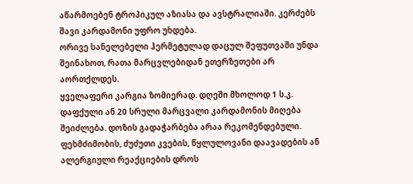აწარმოებენ ტროპიკულ აზიასა და ავსტრალიაში. კერძებს შავი კარდამონი უფრო უხდება.
ორივე სანელებელი ჰერმეტულად დაცულ შეფუთვაში უნდა შეინახოთ, რათა მარცვლებიდან ეთერზეთები არ აორთქლდეს.
ყველაფერი კარგია ზომიერად. დღეში მხოლოდ 1 ს.კ. დაფქული ან 20 სრული მარცვალი კარდამონის მიღება შეიძლება. დოზის გადაჭარბება არაა რეკომენდებული. ფეხმძიმობის, ძუძუთი კვების, წყლულოვანი დაავადების ან ალერგიული რეაქციების დროს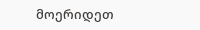მოერიდეთ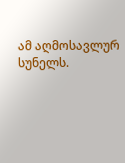ამ აღმოსავლურ სუნელს.